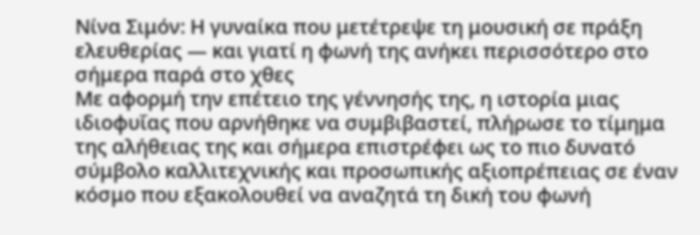Νίνα Σιμόν: Η γυναίκα που μετέτρεψε τη μουσική σε πράξη ελευθερίας — και γιατί η φωνή της ανήκει περισσότερο στο σήμερα παρά στο χθες
Με αφορμή την επέτειο της γέννησής της, η ιστορία μιας ιδιοφυΐας που αρνήθηκε να συμβιβαστεί, πλήρωσε το τίμημα της αλήθειας της και σήμερα επιστρέφει ως το πιο δυνατό σύμβολο καλλιτεχνικής και προσωπικής αξιοπρέπειας σε έναν κόσμο που εξακολουθεί να αναζητά τη δική του φωνή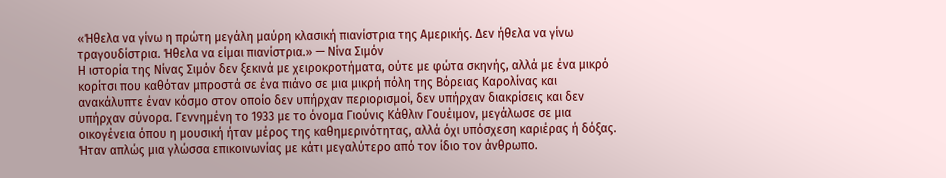«Ήθελα να γίνω η πρώτη μεγάλη μαύρη κλασική πιανίστρια της Αμερικής. Δεν ήθελα να γίνω τραγουδίστρια. Ήθελα να είμαι πιανίστρια.» — Νίνα Σιμόν
Η ιστορία της Νίνας Σιμόν δεν ξεκινά με χειροκροτήματα, ούτε με φώτα σκηνής, αλλά με ένα μικρό κορίτσι που καθόταν μπροστά σε ένα πιάνο σε μια μικρή πόλη της Βόρειας Καρολίνας και ανακάλυπτε έναν κόσμο στον οποίο δεν υπήρχαν περιορισμοί, δεν υπήρχαν διακρίσεις και δεν υπήρχαν σύνορα. Γεννημένη το 1933 με το όνομα Γιούνις Κάθλιν Γουέιμον, μεγάλωσε σε μια οικογένεια όπου η μουσική ήταν μέρος της καθημερινότητας, αλλά όχι υπόσχεση καριέρας ή δόξας. Ήταν απλώς μια γλώσσα επικοινωνίας με κάτι μεγαλύτερο από τον ίδιο τον άνθρωπο.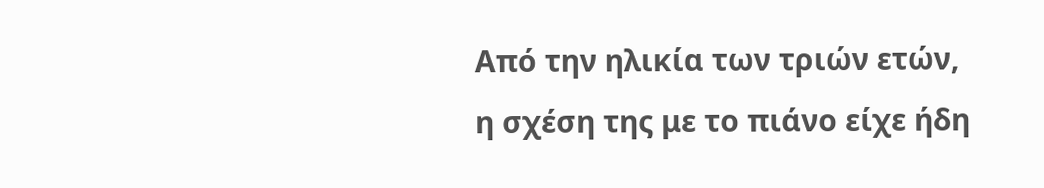Από την ηλικία των τριών ετών, η σχέση της με το πιάνο είχε ήδη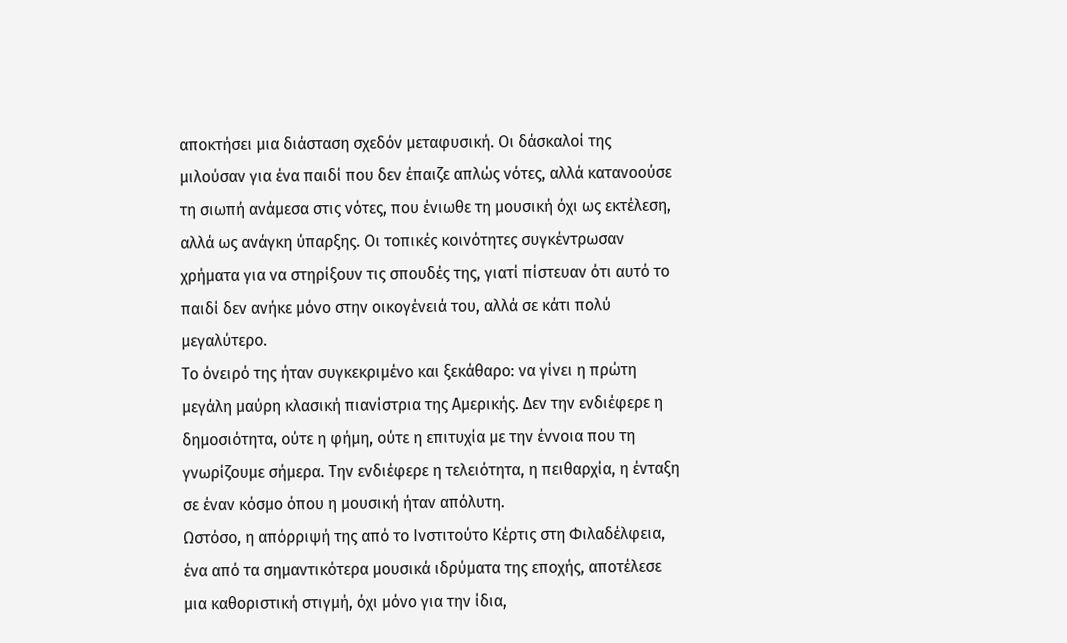αποκτήσει μια διάσταση σχεδόν μεταφυσική. Οι δάσκαλοί της μιλούσαν για ένα παιδί που δεν έπαιζε απλώς νότες, αλλά κατανοούσε τη σιωπή ανάμεσα στις νότες, που ένιωθε τη μουσική όχι ως εκτέλεση, αλλά ως ανάγκη ύπαρξης. Οι τοπικές κοινότητες συγκέντρωσαν χρήματα για να στηρίξουν τις σπουδές της, γιατί πίστευαν ότι αυτό το παιδί δεν ανήκε μόνο στην οικογένειά του, αλλά σε κάτι πολύ μεγαλύτερο.
Το όνειρό της ήταν συγκεκριμένο και ξεκάθαρο: να γίνει η πρώτη μεγάλη μαύρη κλασική πιανίστρια της Αμερικής. Δεν την ενδιέφερε η δημοσιότητα, ούτε η φήμη, ούτε η επιτυχία με την έννοια που τη γνωρίζουμε σήμερα. Την ενδιέφερε η τελειότητα, η πειθαρχία, η ένταξη σε έναν κόσμο όπου η μουσική ήταν απόλυτη.
Ωστόσο, η απόρριψή της από το Ινστιτούτο Κέρτις στη Φιλαδέλφεια, ένα από τα σημαντικότερα μουσικά ιδρύματα της εποχής, αποτέλεσε μια καθοριστική στιγμή, όχι μόνο για την ίδια,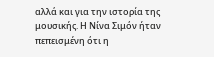αλλά και για την ιστορία της μουσικής. Η Νίνα Σιμόν ήταν πεπεισμένη ότι η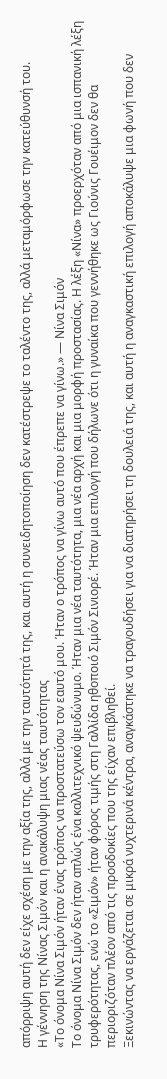απόρριψη αυτή δεν είχε σχέση με την αξία της, αλλά με την ταυτότητά της, και αυτή η συνειδητοποίηση δεν κατέστρεψε το ταλέντο της, αλλά μεταμόρφωσε την κατεύθυνσή του.
Η γέννηση της Νίνας Σιμόν και η ανακάλυψη μιας νέας ταυτότητας
«Το όνομα Νίνα Σιμόν ήταν ένας τρόπος να προστατεύσω τον εαυτό μου. Ήταν ο τρόπος να γίνω αυτό που έπρεπε να γίνω.» — Νίνα Σιμόν
Το όνομα Νίνα Σιμόν δεν ήταν απλώς ένα καλλιτεχνικό ψευδώνυμο. Ήταν μια νέα ταυτότητα, μια νέα αρχή και μια μορφή προστασίας. Η λέξη «Νίνα» προερχόταν από μια ισπανική λέξη τρυφερότητας, ενώ το «Σιμόν» ήταν φόρος τιμής στη Γαλλίδα ηθοποιό Σιμόν Σινιορέ. Ήταν μια επιλογή που δήλωνε ότι η γυναίκα που γεννήθηκε ως Γιούνις Γουέιμον δεν θα περιοριζόταν πλέον από τις προσδοκίες που της είχαν επιβληθεί.
Ξεκινώντας να εργάζεται σε μικρά νυχτερινά κέντρα, αναγκάστηκε να τραγουδήσει για να διατηρήσει τη δουλειά της, και αυτή η αναγκαστική επιλογή αποκάλυψε μια φωνή που δεν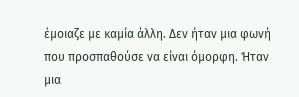έμοιαζε με καμία άλλη. Δεν ήταν μια φωνή που προσπαθούσε να είναι όμορφη. Ήταν μια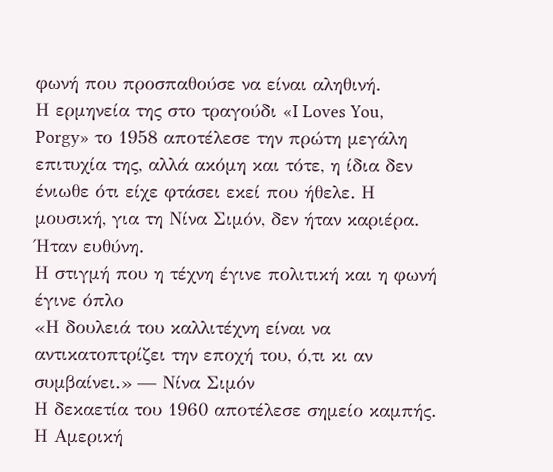φωνή που προσπαθούσε να είναι αληθινή.
Η ερμηνεία της στο τραγούδι «I Loves You, Porgy» το 1958 αποτέλεσε την πρώτη μεγάλη επιτυχία της, αλλά ακόμη και τότε, η ίδια δεν ένιωθε ότι είχε φτάσει εκεί που ήθελε. Η μουσική, για τη Νίνα Σιμόν, δεν ήταν καριέρα. Ήταν ευθύνη.
Η στιγμή που η τέχνη έγινε πολιτική και η φωνή έγινε όπλο
«Η δουλειά του καλλιτέχνη είναι να αντικατοπτρίζει την εποχή του, ό,τι κι αν συμβαίνει.» — Νίνα Σιμόν
Η δεκαετία του 1960 αποτέλεσε σημείο καμπής. Η Αμερική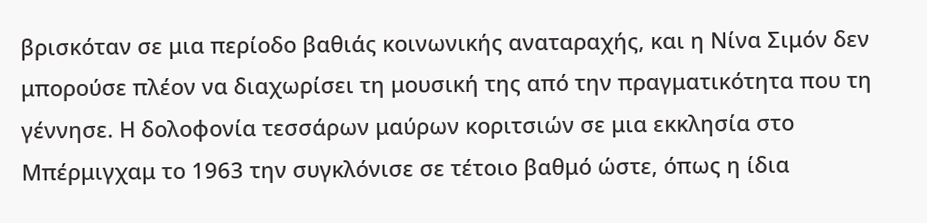βρισκόταν σε μια περίοδο βαθιάς κοινωνικής αναταραχής, και η Νίνα Σιμόν δεν μπορούσε πλέον να διαχωρίσει τη μουσική της από την πραγματικότητα που τη γέννησε. Η δολοφονία τεσσάρων μαύρων κοριτσιών σε μια εκκλησία στο Μπέρμιγχαμ το 1963 την συγκλόνισε σε τέτοιο βαθμό ώστε, όπως η ίδια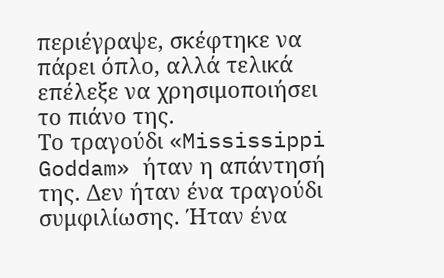περιέγραψε, σκέφτηκε να πάρει όπλο, αλλά τελικά επέλεξε να χρησιμοποιήσει το πιάνο της.
Το τραγούδι «Mississippi Goddam» ήταν η απάντησή της. Δεν ήταν ένα τραγούδι συμφιλίωσης. Ήταν ένα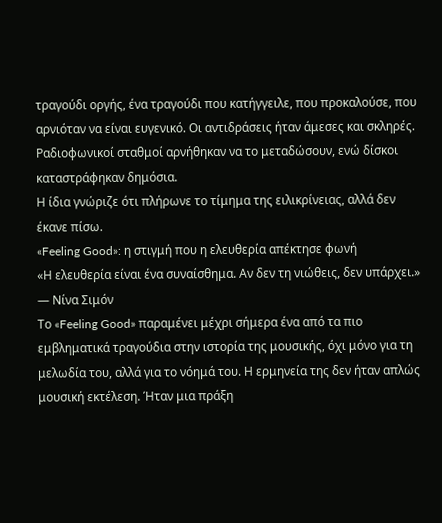τραγούδι οργής, ένα τραγούδι που κατήγγειλε, που προκαλούσε, που αρνιόταν να είναι ευγενικό. Οι αντιδράσεις ήταν άμεσες και σκληρές. Ραδιοφωνικοί σταθμοί αρνήθηκαν να το μεταδώσουν, ενώ δίσκοι καταστράφηκαν δημόσια.
Η ίδια γνώριζε ότι πλήρωνε το τίμημα της ειλικρίνειας, αλλά δεν έκανε πίσω.
«Feeling Good»: η στιγμή που η ελευθερία απέκτησε φωνή
«Η ελευθερία είναι ένα συναίσθημα. Αν δεν τη νιώθεις, δεν υπάρχει.» — Νίνα Σιμόν
Το «Feeling Good» παραμένει μέχρι σήμερα ένα από τα πιο εμβληματικά τραγούδια στην ιστορία της μουσικής, όχι μόνο για τη μελωδία του, αλλά για το νόημά του. Η ερμηνεία της δεν ήταν απλώς μουσική εκτέλεση. Ήταν μια πράξη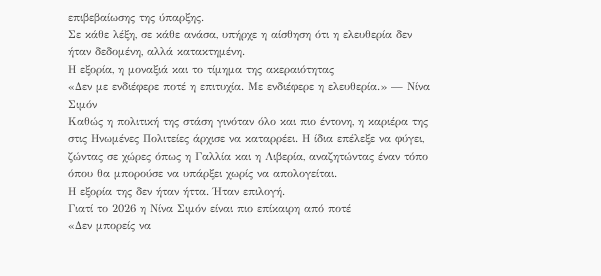επιβεβαίωσης της ύπαρξης.
Σε κάθε λέξη, σε κάθε ανάσα, υπήρχε η αίσθηση ότι η ελευθερία δεν ήταν δεδομένη, αλλά κατακτημένη.
Η εξορία, η μοναξιά και το τίμημα της ακεραιότητας
«Δεν με ενδιέφερε ποτέ η επιτυχία. Με ενδιέφερε η ελευθερία.» — Νίνα Σιμόν
Καθώς η πολιτική της στάση γινόταν όλο και πιο έντονη, η καριέρα της στις Ηνωμένες Πολιτείες άρχισε να καταρρέει. Η ίδια επέλεξε να φύγει, ζώντας σε χώρες όπως η Γαλλία και η Λιβερία, αναζητώντας έναν τόπο όπου θα μπορούσε να υπάρξει χωρίς να απολογείται.
Η εξορία της δεν ήταν ήττα. Ήταν επιλογή.
Γιατί το 2026 η Νίνα Σιμόν είναι πιο επίκαιρη από ποτέ
«Δεν μπορείς να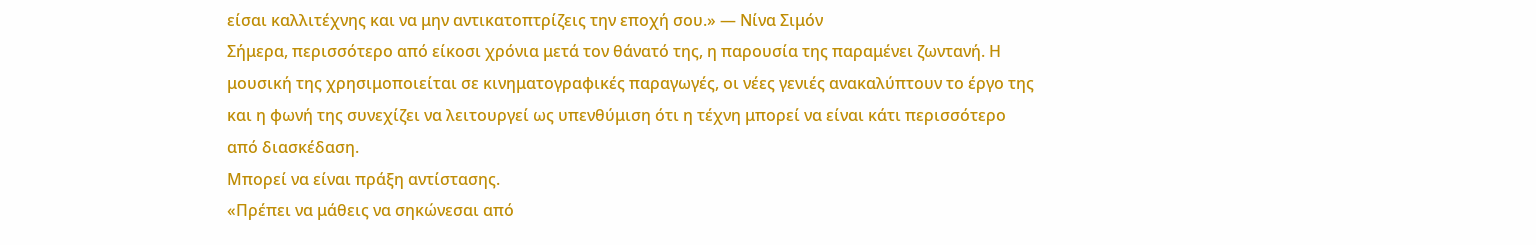είσαι καλλιτέχνης και να μην αντικατοπτρίζεις την εποχή σου.» — Νίνα Σιμόν
Σήμερα, περισσότερο από είκοσι χρόνια μετά τον θάνατό της, η παρουσία της παραμένει ζωντανή. Η μουσική της χρησιμοποιείται σε κινηματογραφικές παραγωγές, οι νέες γενιές ανακαλύπτουν το έργο της και η φωνή της συνεχίζει να λειτουργεί ως υπενθύμιση ότι η τέχνη μπορεί να είναι κάτι περισσότερο από διασκέδαση.
Μπορεί να είναι πράξη αντίστασης.
«Πρέπει να μάθεις να σηκώνεσαι από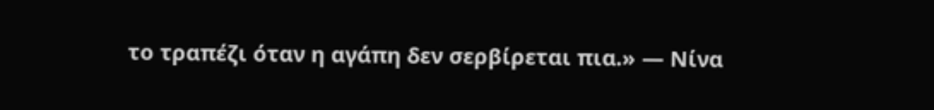το τραπέζι όταν η αγάπη δεν σερβίρεται πια.» — Νίνα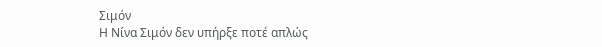Σιμόν
Η Νίνα Σιμόν δεν υπήρξε ποτέ απλώς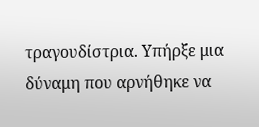τραγουδίστρια. Υπήρξε μια δύναμη που αρνήθηκε να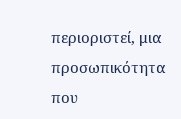περιοριστεί, μια προσωπικότητα που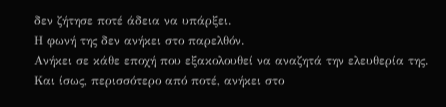δεν ζήτησε ποτέ άδεια να υπάρξει.
Η φωνή της δεν ανήκει στο παρελθόν.
Ανήκει σε κάθε εποχή που εξακολουθεί να αναζητά την ελευθερία της.
Και ίσως, περισσότερο από ποτέ, ανήκει στο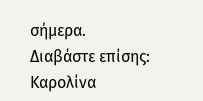σήμερα.
Διαβάστε επίσης:
Καρολίνα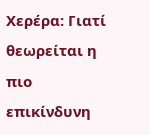Χερέρα: Γιατί θεωρείται η πιο επικίνδυνη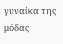γυναίκα της μόδας